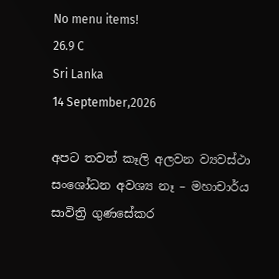No menu items!
26.9 C
Sri Lanka
14 September,2026

අපට තවත් කෑලි අලවන ව්‍යවස්ථා සංශෝධන අවශ්‍ය නෑ – මහාචාර්ය සාවිත්‍රි ගුණසේකර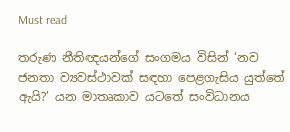Must read

තරුණ නීතිඥයන්ගේ සංගමය විසින් ‘නව ජනතා ව්‍යවස්ථාවක් සඳහා පෙළගැසිය යුත්තේ ඇයි?’ යන මාතෘකාව යටතේ සංවිධානය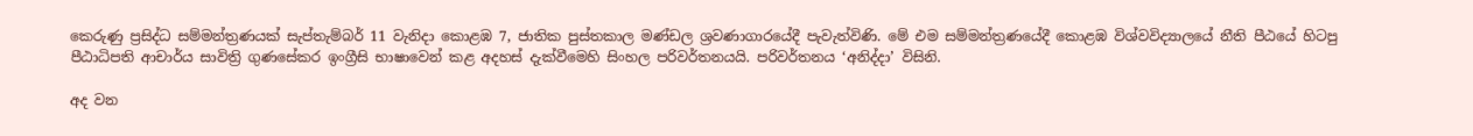කෙරුණු ප්‍රසිද්ධ සම්මන්ත්‍රණයක් සැප්තැම්බර් 11 වැනිදා කොළඹ 7, ජාතික පුස්තකාල මණ්ඩල ශ්‍රවණාගාරයේදී පැවැත්විණි. මේ එම සම්මන්ත්‍රණයේදී කොළඹ විශ්වවිද්‍යාලයේ නීති පීඨයේ හිටපු පීඨාධිපති ආචාර්ය සාවිත්‍රි ගුණසේකර ඉංග්‍රීසි භාෂාවෙන් කළ අදහස් දැක්වීමෙහි සිංහල පරිවර්තනයයි. පරිවර්තනය ‘අනිද්දා’ විසිනි.

අද වන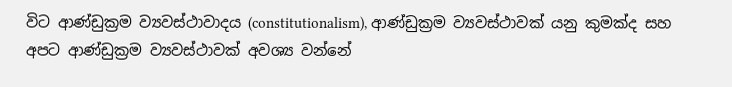විට ආණ්ඩුක්‍රම ව්‍යවස්ථාවාදය (constitutionalism), ආණ්ඩුක්‍රම ව්‍යවස්ථාවක් යනු කුමක්ද සහ අපට ආණ්ඩුක්‍රම ව්‍යවස්ථාවක් අවශ්‍ය වන්නේ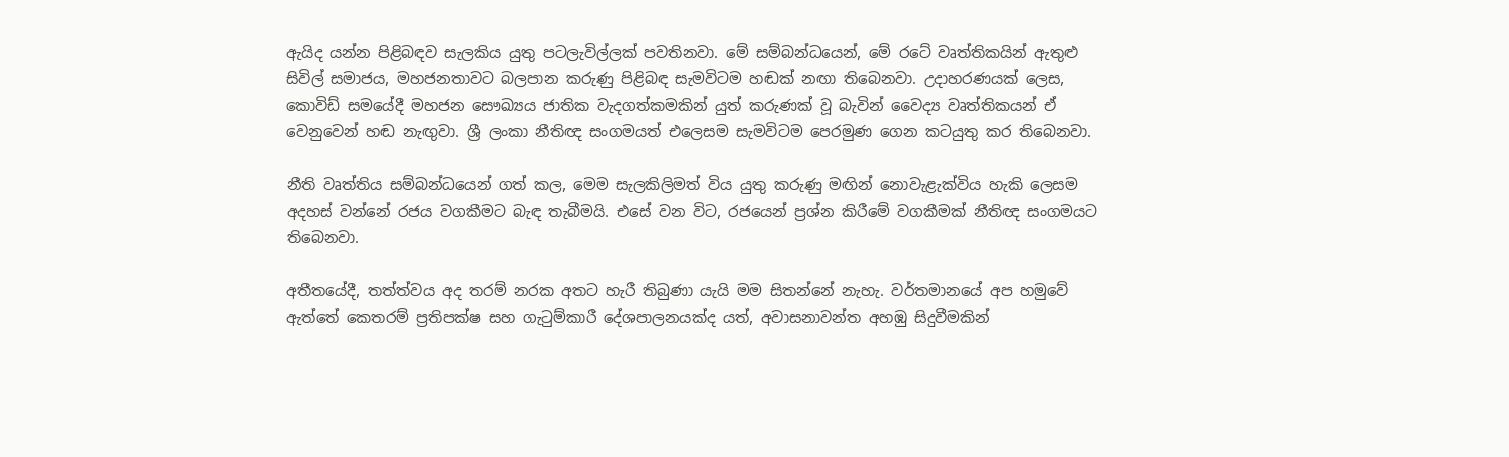ඇයිද යන්න පිළිබඳව සැලකිය යුතු පටලැවිල්ලක් පවතිනවා. මේ සම්බන්ධයෙන්, මේ රටේ වෘත්තිකයින් ඇතුළු සිවිල් සමාජය, මහජනතාවට බලපාන කරුණු පිළිබඳ සැමවිටම හඬක් නඟා තිබෙනවා. උදාහරණයක් ලෙස, කොවිඩ් සමයේදී මහජන සෞඛ්‍යය ජාතික වැදගත්කමකින් යුත් කරුණක් වූ බැවින් වෛද්‍ය වෘත්තිකයන් ඒ වෙනුවෙන් හඬ නැඟුවා. ශ්‍රී ලංකා නීතිඥ සංගමයත් එලෙසම සැමවිටම පෙරමුණ ගෙන කටයුතු කර තිබෙනවා.

නීති වෘත්තිය සම්බන්ධයෙන් ගත් කල, මෙම සැලකිලිමත් විය යුතු කරුණු මඟින් නොවැළැක්විය හැකි ලෙසම අදහස් වන්නේ රජය වගකීමට බැඳ තැබීමයි. එසේ වන විට, රජයෙන් ප්‍රශ්න කිරීමේ වගකීමක් නීතිඥ සංගමයට තිබෙනවා.

අතීතයේදී, තත්ත්වය අද තරම් නරක අතට හැරී තිබුණා යැයි මම සිතන්නේ නැහැ. වර්තමානයේ අප හමුවේ ඇත්තේ කෙතරම් ප්‍රතිපක්ෂ සහ ගැටුම්කාරී දේශපාලනයක්ද යත්, අවාසනාවන්ත අහඹු සිදුවීමකින්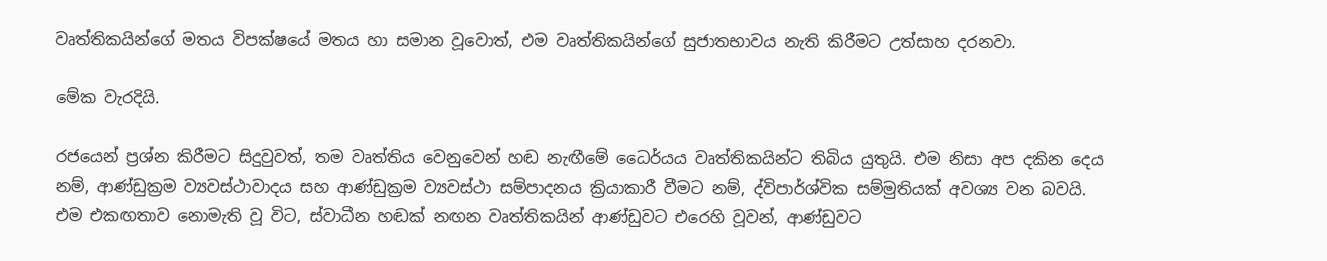වෘත්තිකයින්ගේ මතය විපක්ෂයේ මතය හා සමාන වූවොත්, එම වෘත්තිකයින්ගේ සුජාතභාවය නැති කිරීමට උත්සාහ දරනවා.

මේක වැරදියි.

රජයෙන් ප්‍රශ්න කිරීමට සිදුවුවත්, තම වෘත්තිය වෙනුවෙන් හඬ නැඟීමේ ධෛර්යය වෘත්තිකයින්ට තිබිය යුතුයි. එම නිසා අප දකින දෙය නම්, ආණ්ඩුක්‍රම ව්‍යවස්ථාවාදය සහ ආණ්ඩුක්‍රම ව්‍යවස්ථා සම්පාදනය ක්‍රියාකාරී වීමට නම්, ද්විපාර්ශ්වික සම්මුතියක් අවශ්‍ය වන බවයි. එම එකඟතාව නොමැති වූ විට, ස්වාධීන හඬක් නඟන වෘත්තිකයින් ආණ්ඩුවට එරෙහි වූවන්, ආණ්ඩුවට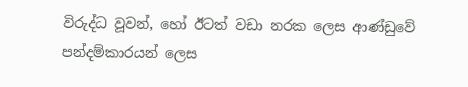විරුද්ධ වූවන්, හෝ ඊටත් වඩා නරක ලෙස ආණ්ඩුවේ පන්දම්කාරයන් ලෙස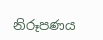නිරූපණය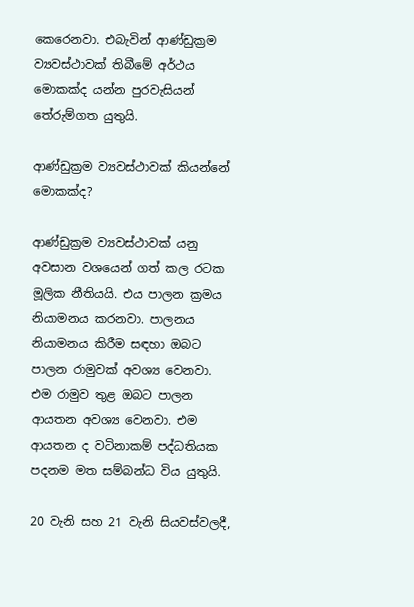කෙරෙනවා. එබැවින් ආණ්ඩුක්‍රම ව්‍යවස්ථාවක් තිබීමේ අර්ථය මොකක්ද යන්න පුරවැසියන් තේරුම්ගත යුතුයි.

ආණ්ඩුක්‍රම ව්‍යවස්ථාවක් කියන්නේ මොකක්ද?

ආණ්ඩුක්‍රම ව්‍යවස්ථාවක් යනු අවසාන වශයෙන් ගත් කල රටක මූලික නීතියයි. එය පාලන ක්‍රමය නියාමනය කරනවා. පාලනය නියාමනය කිරීම සඳහා ඔබට පාලන රාමුවක් අවශ්‍ය වෙනවා. එම රාමුව තුළ ඔබට පාලන ආයතන අවශ්‍ය වෙනවා. එම ආයතන ද වටිනාකම් පද්ධතියක පදනම මත සම්බන්ධ විය යුතුයි.

20 වැනි සහ 21 වැනි සියවස්වලදී,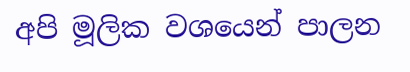අපි මූලික වශයෙන් පාලන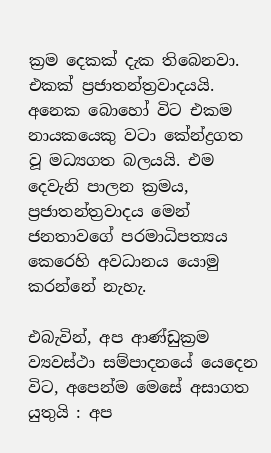ක්‍රම දෙකක් දැක තිබෙනවා. එකක් ප්‍රජාතන්ත්‍රවාදයයි. අනෙක බොහෝ විට එකම නායකයෙකු වටා කේන්ද්‍රගත වූ මධ්‍යගත බලයයි. එම දෙවැනි පාලන ක්‍රමය, ප්‍රජාතන්ත්‍රවාදය මෙන් ජනතාවගේ පරමාධිපත්‍යය කෙරෙහි අවධානය යොමු කරන්නේ නැහැ.

එබැවින්, අප ආණ්ඩුක්‍රම ව්‍යවස්ථා සම්පාදනයේ යෙදෙන විට, අපෙන්ම මෙසේ අසාගත යුතුයි : අප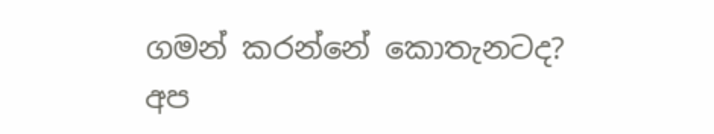ගමන් කරන්නේ කොතැනටද? අප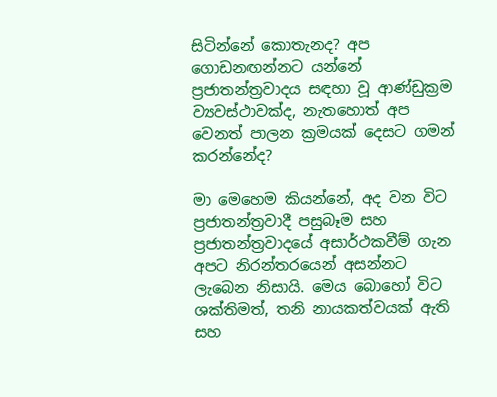සිටින්නේ කොතැනද? අප ගොඩනඟන්නට යන්නේ ප්‍රජාතන්ත්‍රවාදය සඳහා වූ ආණ්ඩුක්‍රම ව්‍යවස්ථාවක්ද, නැතහොත් අප වෙනත් පාලන ක්‍රමයක් දෙසට ගමන් කරන්නේද?

මා මෙහෙම කියන්නේ, අද වන විට ප්‍රජාතන්ත්‍රවාදී පසුබෑම සහ ප්‍රජාතන්ත්‍රවාදයේ අසාර්ථකවීම් ගැන අපට නිරන්තරයෙන් අසන්නට ලැබෙන නිසායි. මෙය බොහෝ විට ශක්තිමත්, තනි නායකත්වයක් ඇති සහ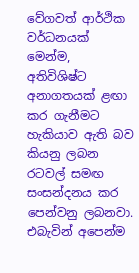වේගවත් ආර්ථික වර්ධනයක් මෙන්ම, අතිවිශිෂ්ට අනාගතයක් ළඟා කර ගැනීමට හැකියාව ඇති බව කියනු ලබන රටවල් සමඟ සංසන්දනය කර පෙන්වනු ලබනවා.
එබැවින් අපෙන්ම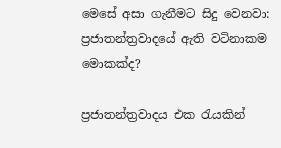මෙසේ අසා ගැනීමට සිදු වෙනවා: ප්‍රජාතන්ත්‍රවාදයේ ඇති වටිනාකම මොකක්ද?

ප්‍රජාතන්ත්‍රවාදය එක රැයකින්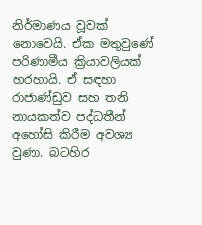නිර්මාණය වූවක් නොවෙයි. ඒක මතුවුණේ පරිණාමීය ක්‍රියාවලියක් හරහායි. ඒ සඳහා රාජාණ්ඩුව සහ තනි නායකත්ව පද්ධතීන් අහෝසි කිරීම අවශ්‍ය වුණා. බටහිර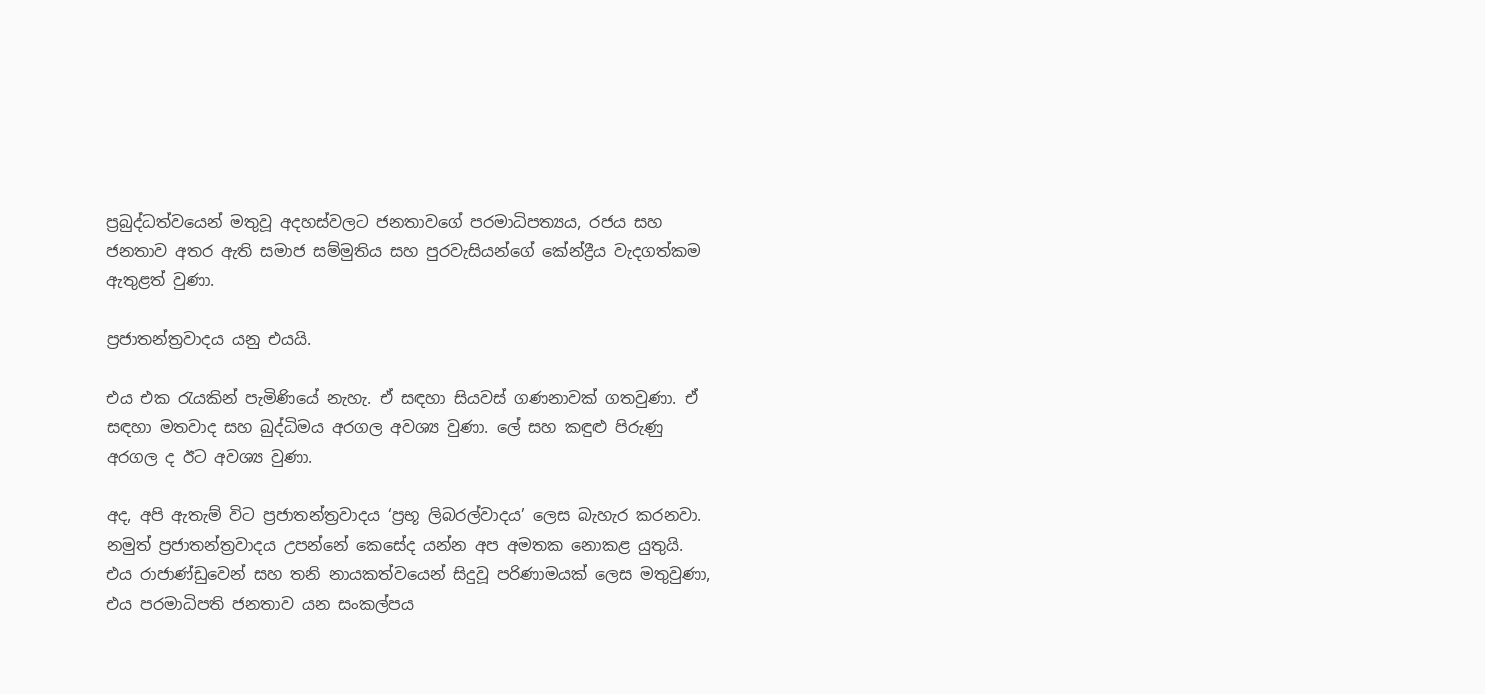ප්‍රබුද්ධත්වයෙන් මතුවූ අදහස්වලට ජනතාවගේ පරමාධිපත්‍යය, රජය සහ ජනතාව අතර ඇති සමාජ සම්මුතිය සහ පුරවැසියන්ගේ කේන්ද්‍රීය වැදගත්කම ඇතුළත් වුණා.

ප්‍රජාතන්ත්‍රවාදය යනු එයයි.

එය එක රැයකින් පැමිණියේ නැහැ. ඒ සඳහා සියවස් ගණනාවක් ගතවුණා. ඒ සඳහා මතවාද සහ බුද්ධිමය අරගල අවශ්‍ය වුණා. ලේ සහ කඳුළු පිරුණු අරගල ද ඊට අවශ්‍ය වුණා.

අද, අපි ඇතැම් විට ප්‍රජාතන්ත්‍රවාදය ‘ප්‍රභූ ලිබරල්වාදය’ ලෙස බැහැර කරනවා. නමුත් ප්‍රජාතන්ත්‍රවාදය උපන්නේ කෙසේද යන්න අප අමතක නොකළ යුතුයි. එය රාජාණ්ඩුවෙන් සහ තනි නායකත්වයෙන් සිදුවූ පරිණාමයක් ලෙස මතුවුණා, එය පරමාධිපති ජනතාව යන සංකල්පය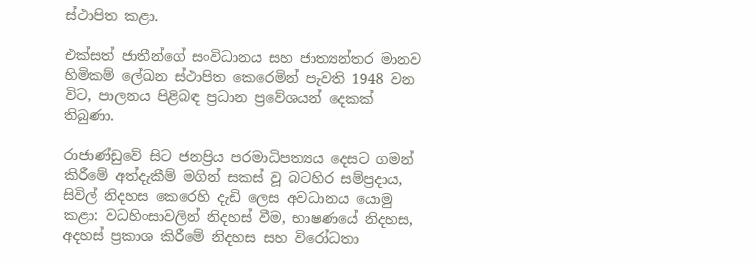ස්ථාපිත කළා.

එක්සත් ජාතීන්ගේ සංවිධානය සහ ජාත්‍යන්තර මානව හිමිකම් ලේඛන ස්ථාපිත කෙරෙමින් පැවති 1948 වන විට, පාලනය පිළිබඳ ප්‍රධාන ප්‍රවේශයන් දෙකක් තිබුණා.

රාජාණ්ඩුවේ සිට ජනප්‍රිය පරමාධිපත්‍යය දෙසට ගමන් කිරීමේ අත්දැකීම් මගින් සකස් වූ බටහිර සම්ප්‍රදාය, සිවිල් නිදහස කෙරෙහි දැඩි ලෙස අවධානය යොමු කළා: වධහිංසාවලින් නිදහස් වීම, භාෂණයේ නිදහස, අදහස් ප්‍රකාශ කිරීමේ නිදහස සහ විරෝධතා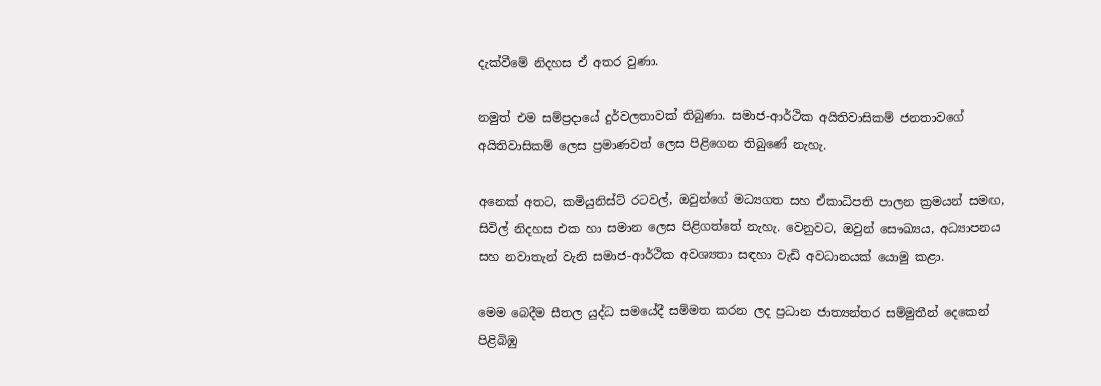දැක්වීමේ නිදහස ඒ අතර වුණා.

නමුත් එම සම්ප්‍රදායේ දුර්වලතාවක් තිබුණා. සමාජ-ආර්ථික අයිතිවාසිකම් ජනතාවගේ අයිතිවාසිකම් ලෙස ප්‍රමාණවත් ලෙස පිළිගෙන තිබුණේ නැහැ.

අනෙක් අතට, කමියුනිස්ට් රටවල්, ඔවුන්ගේ මධ්‍යගත සහ ඒකාධිපති පාලන ක්‍රමයන් සමඟ, සිවිල් නිදහස එක හා සමාන ලෙස පිළිගත්තේ නැහැ. වෙනුවට, ඔවුන් සෞඛ්‍යය, අධ්‍යාපනය සහ නවාතැන් වැනි සමාජ-ආර්ථික අවශ්‍යතා සඳහා වැඩි අවධානයක් යොමු කළා.

මෙම බෙදීම සීතල යුද්ධ සමයේදී සම්මත කරන ලද ප්‍රධාන ජාත්‍යන්තර සම්මුතීන් දෙකෙන් පිළිබිඹු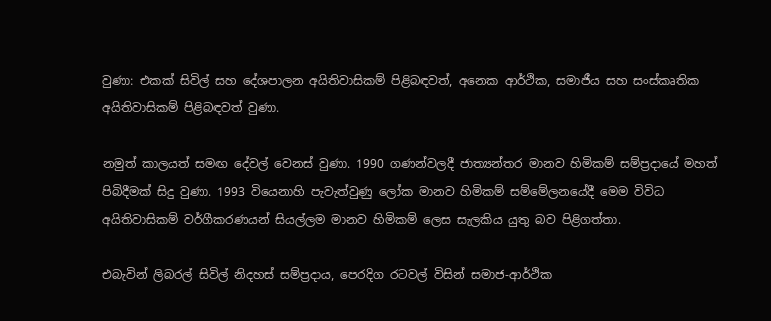වුණා: එකක් සිවිල් සහ දේශපාලන අයිතිවාසිකම් පිළිබඳවත්, අනෙක ආර්ථික, සමාජීය සහ සංස්කෘතික අයිතිවාසිකම් පිළිබඳවත් වුණා.

නමුත් කාලයත් සමඟ දේවල් වෙනස් වුණා. 1990 ගණන්වලදී ජාත්‍යන්තර මානව හිමිකම් සම්ප්‍රදායේ මහත් පිබිදීමක් සිදු වුණා. 1993 වියෙනාහි පැවැත්වුණු ලෝක මානව හිමිකම් සම්මේලනයේදී මෙම විවිධ අයිතිවාසිකම් වර්ගීකරණයන් සියල්ලම මානව හිමිකම් ලෙස සැලකිය යුතු බව පිළිගත්තා.

එබැවින් ලිබරල් සිවිල් නිදහස් සම්ප්‍රදාය, පෙරදිග රටවල් විසින් සමාජ-ආර්ථික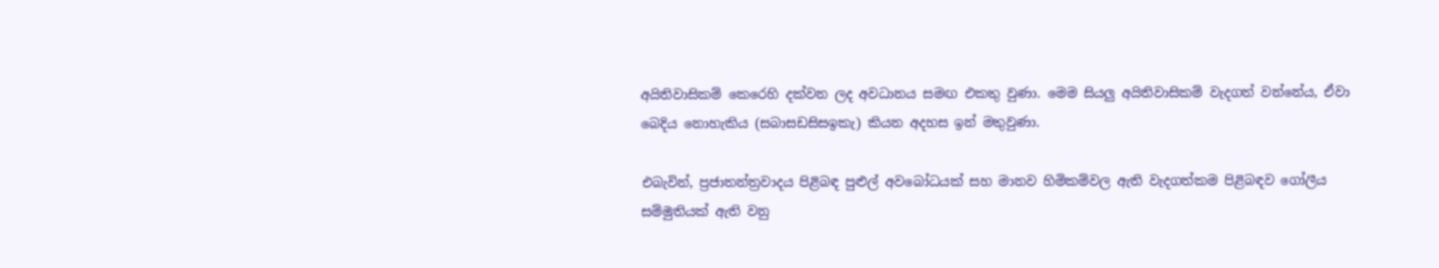අයිතිවාසිකම් කෙරෙහි දක්වන ලද අවධානය සමඟ එකතු වුණා. මෙම සියලු‍ අයිතිවාසිකම් වැදගත් වන්නේය, ඒවා බෙදිය නොහැකිය (සබාසඩසිසඉකැ) කියන අදහස ඉන් මතුවුණා.

එබැවින්, ප්‍රජාතන්ත්‍රවාදය පිළිබඳ පුළුල් අවබෝධයක් සහ මානව හිමිකම්වල ඇති වැදගත්කම පිළිබඳව ගෝලීය සම්මුතියක් ඇති වනු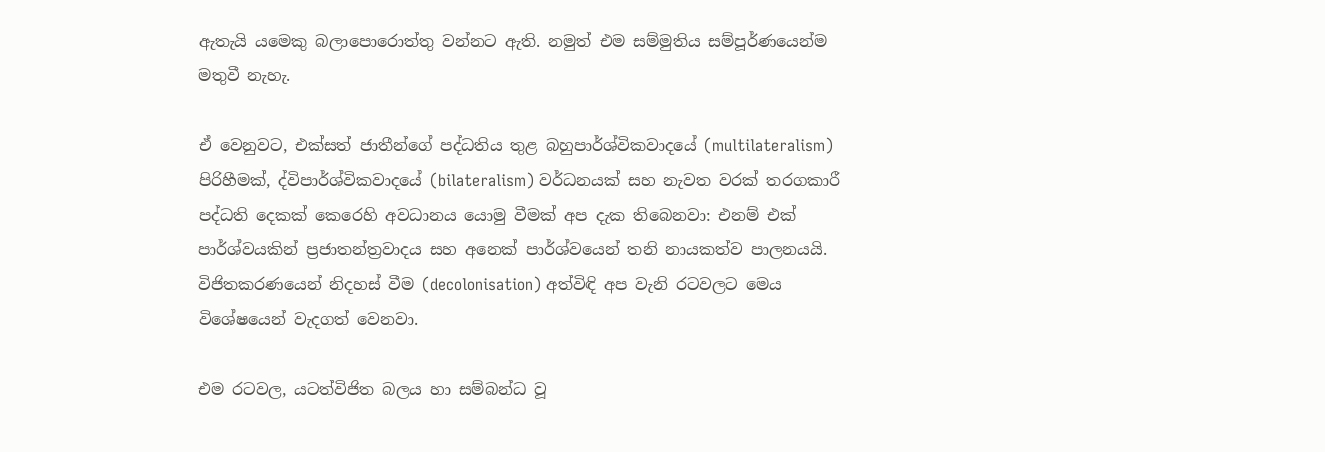ඇතැයි යමෙකු බලාපොරොත්තු වන්නට ඇති. නමුත් එම සම්මුතිය සම්පූර්ණයෙන්ම මතුවී නැහැ.

ඒ වෙනුවට, එක්සත් ජාතීන්ගේ පද්ධතිය තුළ බහුපාර්ශ්විකවාදයේ (multilateralism) පිරිහීමක්, ද්විපාර්ශ්විකවාදයේ (bilateralism) වර්ධනයක් සහ නැවත වරක් තරගකාරී පද්ධති දෙකක් කෙරෙහි අවධානය යොමු වීමක් අප දැක තිබෙනවා: එනම් එක් පාර්ශ්වයකින් ප්‍රජාතන්ත්‍රවාදය සහ අනෙක් පාර්ශ්වයෙන් තනි නායකත්ව පාලනයයි.
විජිතකරණයෙන් නිදහස් වීම (decolonisation) අත්විඳි අප වැනි රටවලට මෙය විශේෂයෙන් වැදගත් වෙනවා.

එම රටවල, යටත්විජිත බලය හා සම්බන්ධ වූ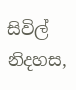සිවිල් නිදහස,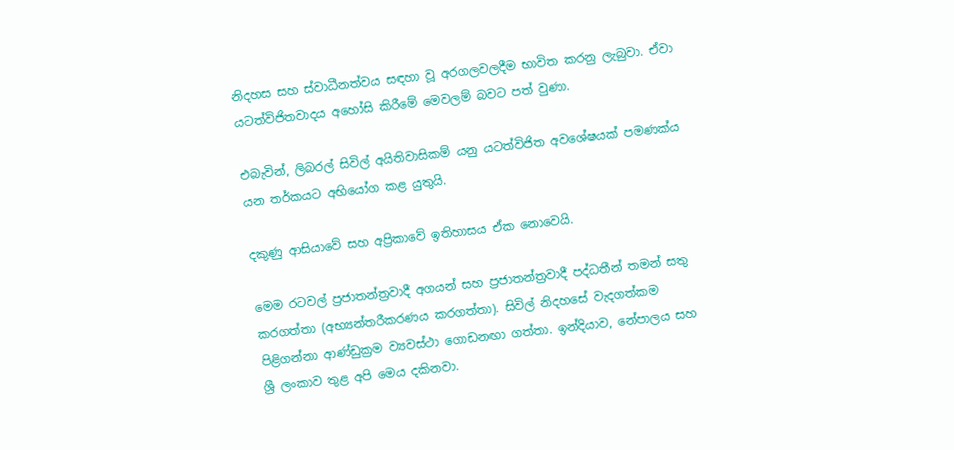නිදහස සහ ස්වාධීනත්වය සඳහා වූ අරගලවලදීම භාවිත කරනු ලැබුවා. ඒවා යටත්විජිතවාදය අහෝසි කිරීමේ මෙවලම් බවට පත් වුණා.

එබැවින්, ලිබරල් සිවිල් අයිතිවාසිකම් යනු යටත්විජිත අවශේෂයක් පමණක්ය යන තර්කයට අභියෝග කළ යුතුයි.

දකුණු ආසියාවේ සහ අප්‍රිකාවේ ඉතිහාසය ඒක නොවෙයි.

මෙම රටවල් ප්‍රජාතන්ත්‍රවාදී අගයන් සහ ප්‍රජාතන්ත්‍රවාදී පද්ධතීන් තමන් සතු කරගත්තා (අභ්‍යන්තරීකරණය කරගත්තා). සිවිල් නිදහසේ වැදගත්කම පිළිගන්නා ආණ්ඩුක්‍රම ව්‍යවස්ථා ගොඩනඟා ගත්තා. ඉන්දියාව, නේපාලය සහ ශ්‍රී ලංකාව තුළ අපි මෙය දකිනවා.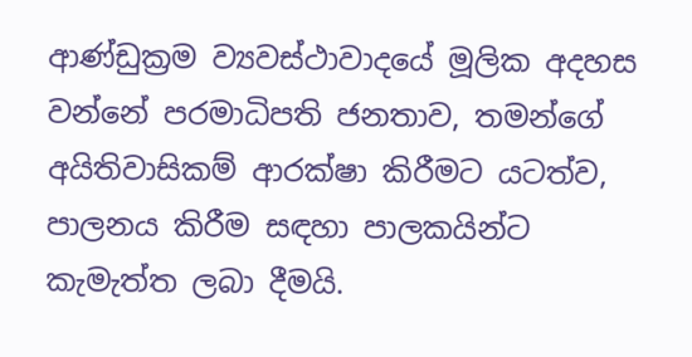ආණ්ඩුක්‍රම ව්‍යවස්ථාවාදයේ මූලික අදහස වන්නේ පරමාධිපති ජනතාව, තමන්ගේ අයිතිවාසිකම් ආරක්ෂා කිරීමට යටත්ව, පාලනය කිරීම සඳහා පාලකයින්ට කැමැත්ත ලබා දීමයි.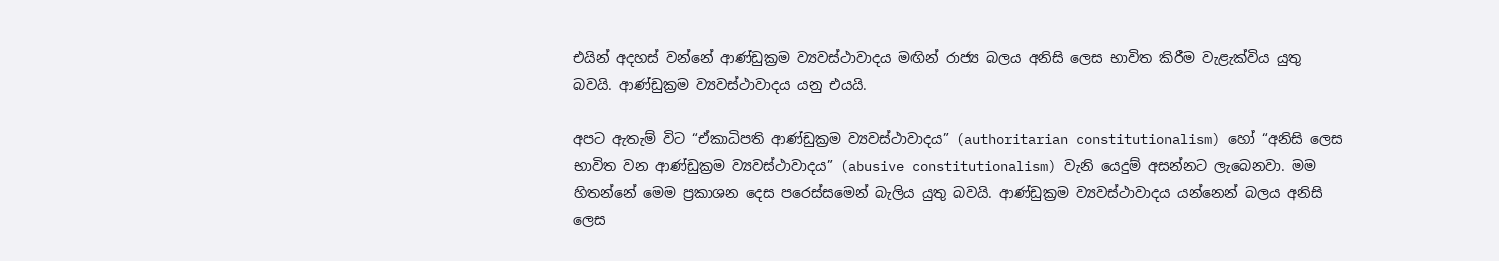එයින් අදහස් වන්නේ ආණ්ඩුක්‍රම ව්‍යවස්ථාවාදය මඟින් රාජ්‍ය බලය අනිසි ලෙස භාවිත කිරීම වැළැක්විය යුතු බවයි. ආණ්ඩුක්‍රම ව්‍යවස්ථාවාදය යනු එයයි.

අපට ඇතැම් විට “ඒකාධිපති ආණ්ඩුක්‍රම ව්‍යවස්ථාවාදය” (authoritarian constitutionalism) හෝ “අනිසි ලෙස භාවිත වන ආණ්ඩුක්‍රම ව්‍යවස්ථාවාදය” (abusive constitutionalism) වැනි යෙදුම් අසන්නට ලැබෙනවා. මම හිතන්නේ මෙම ප්‍රකාශන දෙස පරෙස්සමෙන් බැලිය යුතු බවයි. ආණ්ඩුක්‍රම ව්‍යවස්ථාවාදය යන්නෙන් බලය අනිසි ලෙස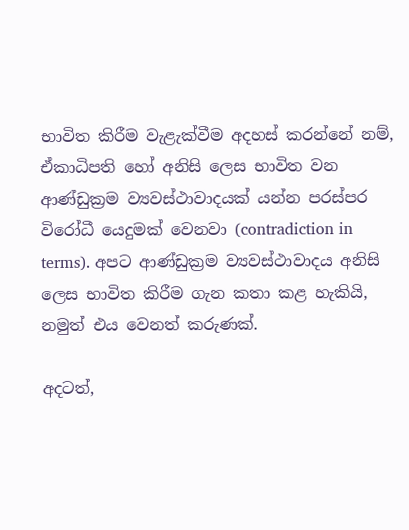භාවිත කිරීම වැළැක්වීම අදහස් කරන්නේ නම්, ඒකාධිපති හෝ අනිසි ලෙස භාවිත වන ආණ්ඩුක්‍රම ව්‍යවස්ථාවාදයක් යන්න පරස්පර විරෝධී යෙදුමක් වෙනවා (contradiction in terms). අපට ආණ්ඩුක්‍රම ව්‍යවස්ථාවාදය අනිසි ලෙස භාවිත කිරීම ගැන කතා කළ හැකියි, නමුත් එය වෙනත් කරුණක්.

අදටත්,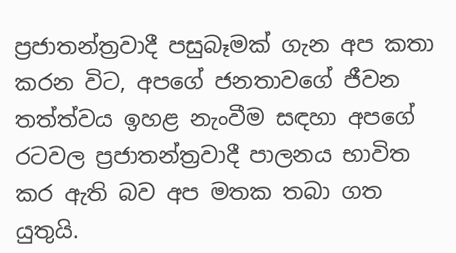ප්‍රජාතන්ත්‍රවාදී පසුබෑමක් ගැන අප කතා කරන විට, අපගේ ජනතාවගේ ජීවන තත්ත්වය ඉහළ නැංවීම සඳහා අපගේ රටවල ප්‍රජාතන්ත්‍රවාදී පාලනය භාවිත කර ඇති බව අප මතක තබා ගත යුතුයි.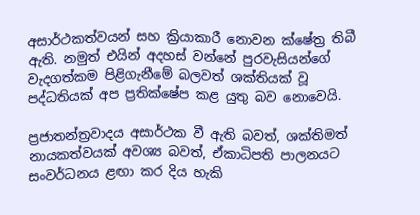අසාර්ථකත්වයන් සහ ක්‍රියාකාරී නොවන ක්ෂේත්‍ර තිබී ඇති. නමුත් එයින් අදහස් වන්නේ පුරවැසියන්ගේ වැදගත්කම පිළිගැනීමේ බලවත් ශක්තියක් වූ පද්ධතියක් අප ප්‍රතික්ෂේප කළ යුතු බව නොවෙයි.

ප්‍රජාතන්ත්‍රවාදය අසාර්ථක වී ඇති බවත්, ශක්තිමත් නායකත්වයක් අවශ්‍ය බවත්, ඒකාධිපති පාලනයට සංවර්ධනය ළඟා කර දිය හැකි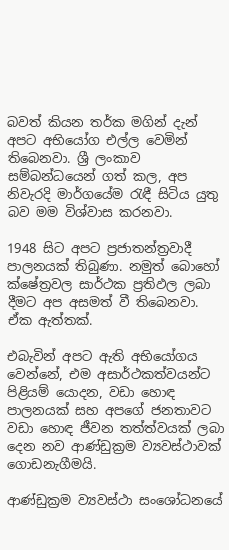බවත් කියන තර්ක මගින් දැන් අපට අභියෝග එල්ල වෙමින් තිබෙනවා. ශ්‍රී ලංකාව සම්බන්ධයෙන් ගත් කල, අප නිවැරදි මාර්ගයේම රැඳී සිටිය යුතු බව මම විශ්වාස කරනවා.

1948 සිට අපට ප්‍රජාතන්ත්‍රවාදී පාලනයක් තිබුණා. නමුත් බොහෝ ක්ෂේත්‍රවල සාර්ථක ප්‍රතිඵල ලබා දීමට අප අසමත් වී තිබෙනවා. ඒක ඇත්තක්.

එබැවින් අපට ඇති අභියෝගය වෙන්නේ, එම අසාර්ථකත්වයන්ට පිළියම් යොදන, වඩා හොඳ පාලනයක් සහ අපගේ ජනතාවට වඩා හොඳ ජීවන තත්ත්වයක් ලබා දෙන නව ආණ්ඩුක්‍රම ව්‍යවස්ථාවක් ගොඩනැගීමයි.

ආණ්ඩුක්‍රම ව්‍යවස්ථා සංශෝධනයේ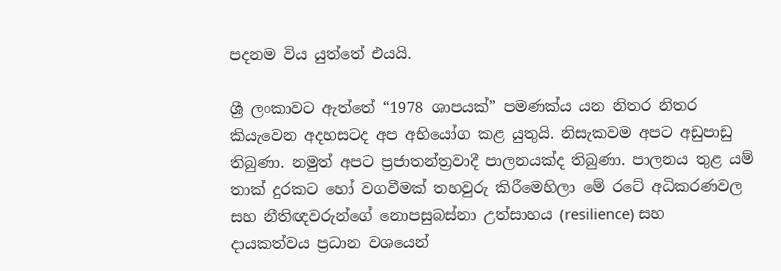පදනම විය යුත්තේ එයයි.

ශ්‍රී ලංකාවට ඇත්තේ “1978 ශාපයක්” පමණක්ය යන නිතර නිතර කියැවෙන අදහසටද අප අභියෝග කළ යුතුයි. නිසැකවම අපට අඩුපාඩු තිබුණා. නමුත් අපට ප්‍රජාතන්ත්‍රවාදී පාලනයක්ද තිබුණා. පාලනය තුළ යම් තාක් දුරකට හෝ වගවීමක් තහවුරු කිරීමෙහිලා මේ රටේ අධිකරණවල සහ නීතිඥවරුන්ගේ නොපසුබස්නා උත්සාහය (resilience) සහ දායකත්වය ප්‍රධාන වශයෙන්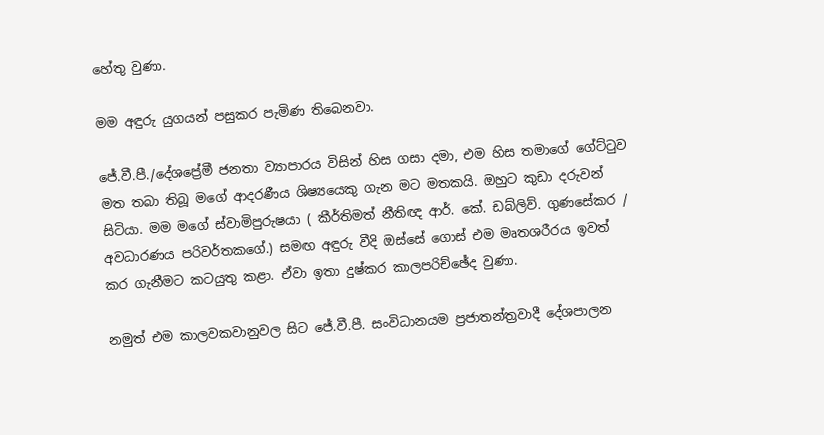හේතු වුණා.

මම අඳුරු යුගයන් පසුකර පැමිණ තිබෙනවා.

ජේ.වී.පී./දේශප්‍රේමී ජනතා ව්‍යාපාරය විසින් හිස ගසා දමා, එම හිස තමාගේ ගේට්ටුව මත තබා තිබූ මගේ ආදරණීය ශිෂ්‍යයෙකු ගැන මට මතකයි. ඔහුට කුඩා දරුවන් සිටියා. මම මගේ ස්වාමිපුරුෂයා ( කීර්තිමත් නීතිඥ ආර්. කේ. ඩබ්ලිව්. ගුණසේකර / අවධාරණය පරිවර්තකගේ.) සමඟ අඳුරු වීදි ඔස්සේ ගොස් එම මෘතශරීරය ඉවත් කර ගැනීමට කටයුතු කළා. ඒවා ඉතා දුෂ්කර කාලපරිච්ඡේද වුණා.

නමුත් එම කාලවකවානුවල සිට ජේ.වී.පී. සංවිධානයම ප්‍රජාතන්ත්‍රවාදී දේශපාලන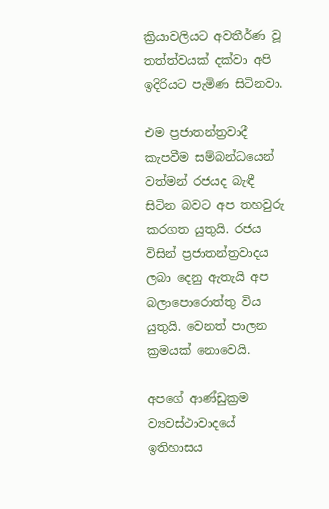ක්‍රියාවලියට අවතීර්ණ වූ තත්ත්වයක් දක්වා අපි ඉදිරියට පැමිණ සිටිනවා.

එම ප්‍රජාතන්ත්‍රවාදී කැපවීම සම්බන්ධයෙන් වත්මන් රජයද බැඳී සිටින බවට අප තහවුරු කරගත යුතුයි. රජය විසින් ප්‍රජාතන්ත්‍රවාදය ලබා දෙනු ඇතැයි අප බලාපොරොත්තු විය යුතුයි. වෙනත් පාලන ක්‍රමයක් නොවෙයි.

අපගේ ආණ්ඩුක්‍රම ව්‍යවස්ථාවාදයේ ඉතිහාසය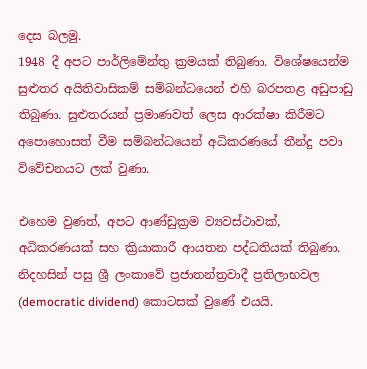දෙස බලමු.
1948 දී අපට පාර්ලිමේන්තු ක්‍රමයක් තිබුණා. විශේෂයෙන්ම සුළුතර අයිතිවාසිකම් සම්බන්ධයෙන් එහි බරපතළ අඩුපාඩු තිබුණා. සුළුතරයන් ප්‍රමාණවත් ලෙස ආරක්ෂා කිරීමට අපොහොසත් වීම සම්බන්ධයෙන් අධිකරණයේ තීන්දු පවා විවේචනයට ලක් වුණා.

එහෙම වුණත්, අපට ආණ්ඩුක්‍රම ව්‍යවස්ථාවක්, අධිකරණයක් සහ ක්‍රියාකාරී ආයතන පද්ධතියක් තිබුණා. නිදහසින් පසු ශ්‍රී ලංකාවේ ප්‍රජාතන්ත්‍රවාදී ප්‍රතිලාභවල (democratic dividend) කොටසක් වුණේ එයයි.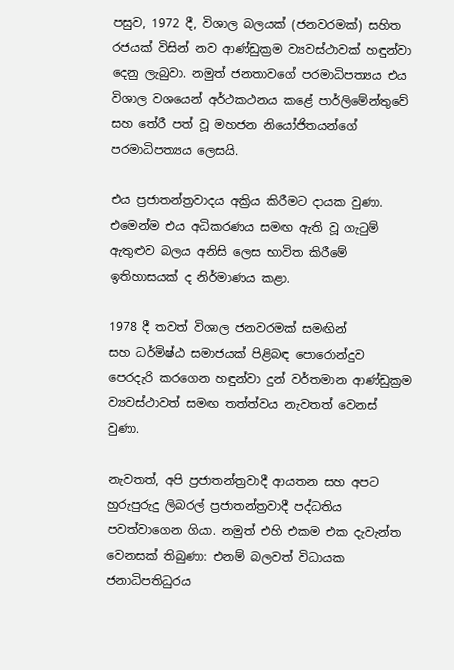පසුව, 1972 දී, විශාල බලයක් (ජනවරමක්) සහිත රජයක් විසින් නව ආණ්ඩුක්‍රම ව්‍යවස්ථාවක් හඳුන්වා දෙනු ලැබුවා. නමුත් ජනතාවගේ පරමාධිපත්‍යය එය විශාල වශයෙන් අර්ථකථනය කළේ පාර්ලිමේන්තුවේ සහ තේරී පත් වූ මහජන නියෝජිතයන්ගේ පරමාධිපත්‍යය ලෙසයි.

එය ප්‍රජාතන්ත්‍රවාදය අක්‍රිය කිරීමට දායක වුණා. එමෙන්ම එය අධිකරණය සමඟ ඇති වූ ගැටුම් ඇතුළුව බලය අනිසි ලෙස භාවිත කිරීමේ ඉතිහාසයක් ද නිර්මාණය කළා.

1978 දී තවත් විශාල ජනවරමක් සමඟින් සහ ‍ධර්මිෂ්ඨ‍ සමාජයක් පිළිබඳ පොරොන්දුව පෙරදැරි කරගෙන හඳුන්වා දුන් වර්තමාන ආණ්ඩුක්‍රම ව්‍යවස්ථාවත් සමඟ තත්ත්වය නැවතත් වෙනස් වුණා.

නැවතත්, අපි ප්‍රජාතන්ත්‍රවාදී ආයතන සහ අපට හුරුපුරුදු ලිබරල් ප්‍රජාතන්ත්‍රවාදී පද්ධතිය පවත්වාගෙන ගියා. නමුත් එහි එකම එක දැවැන්ත වෙනසක් තිබුණා: එනම් බලවත් විධායක ජනාධිපතිධුරය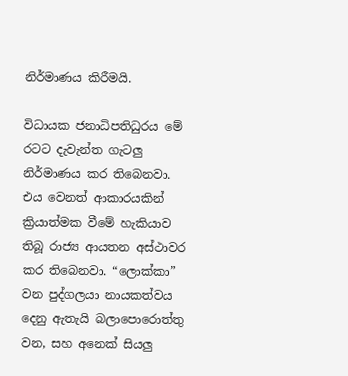නිර්මාණය කිරීමයි.

විධායක ජනාධිපතිධුරය මේ රටට දැවැන්ත ගැටලු‍ නිර්මාණය කර තිබෙනවා.
එය වෙනත් ආකාරයකින් ක්‍රියාත්මක වීමේ හැකියාව තිබූ රාජ්‍ය ආයතන අස්ථාවර කර තිබෙනවා. “ලොක්කා” වන පුද්ගලයා නායකත්වය දෙනු ඇතැයි බලාපොරොත්තු වන, සහ අනෙක් සියලු‍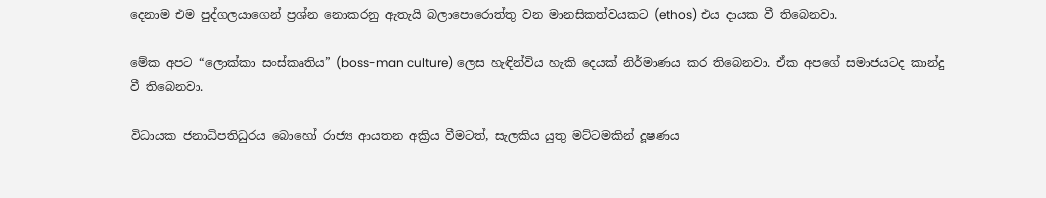දෙනාම එම පුද්ගලයාගෙන් ප්‍රශ්න නොකරනු ඇතැයි බලාපොරොත්තු වන මානසිකත්වයකට (ethos) එය දායක වී තිබෙනවා.

මේක අපට “ලොක්කා සංස්කෘතිය” (boss-man culture) ලෙස හැඳින්විය හැකි දෙයක් නිර්මාණය කර තිබෙනවා. ඒක අපගේ සමාජයටද කාන්දු වී තිබෙනවා.

විධායක ජනාධිපතිධුරය බොහෝ රාජ්‍ය ආයතන අක්‍රිය වීමටත්, සැලකිය යුතු මට්ටමකින් දූෂණය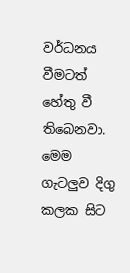වර්ධනය වීමටත් හේතු වී තිබෙනවා. මෙම ගැටලු‍ව දිගු කලක සිට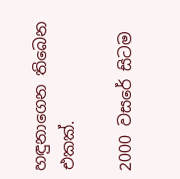හඳුනාගෙන තිබෙන එකක්.

2000 වසරේ සිටම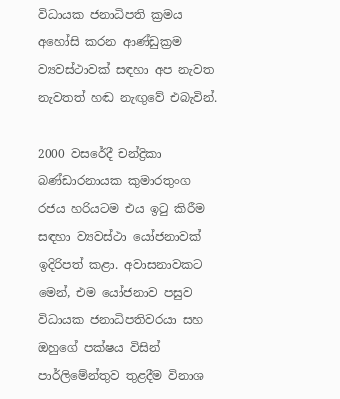විධායක ජනාධිපති ක්‍රමය අහෝසි කරන ආණ්ඩුක්‍රම ව්‍යවස්ථාවක් සඳහා අප නැවත නැවතත් හඬ නැඟු‍වේ එබැවින්.

2000 වසරේදී චන්ද්‍රිකා බණ්ඩාරනායක කුමාරතුංග රජය හරියටම එය ඉටු කිරීම සඳහා ව්‍යවස්ථා යෝජනාවක් ඉදිරිපත් කළා. අවාසනාවකට මෙන්, එම යෝජනාව පසුව විධායක ජනාධිපතිවරයා සහ ඔහුගේ පක්ෂය විසින් පාර්ලිමේන්තුව තුළදීම විනාශ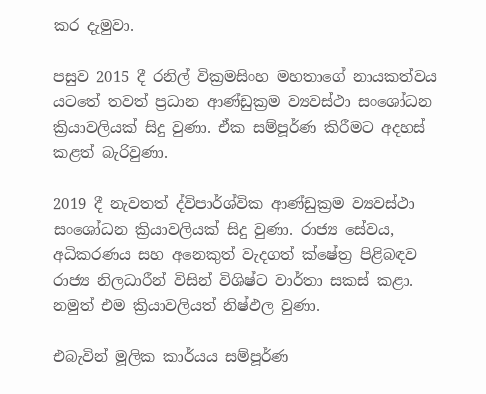කර දැමුවා.

පසුව 2015 දී රනිල් වික්‍රමසිංහ මහතාගේ නායකත්වය යටතේ තවත් ප්‍රධාන ආණ්ඩුක්‍රම ව්‍යවස්ථා සංශෝධන ක්‍රියාවලියක් සිදු වුණා. ඒක සම්පූර්ණ කිරීමට අදහස් කළත් බැරිවුණා.

2019 දී නැවතත් ද්විපාර්ශ්වික ආණ්ඩුක්‍රම ව්‍යවස්ථා සංශෝධන ක්‍රියාවලියක් සිදු වුණා. රාජ්‍ය සේවය, අධිකරණය සහ අනෙකුත් වැදගත් ක්ෂේත්‍ර පිළිබඳව රාජ්‍ය නිලධාරීන් විසින් විශිෂ්ට වාර්තා සකස් කළා. නමුත් එම ක්‍රියාවලියත් නිෂ්ඵල වුණා.

එබැවින් මූලික කාර්යය සම්පූර්ණ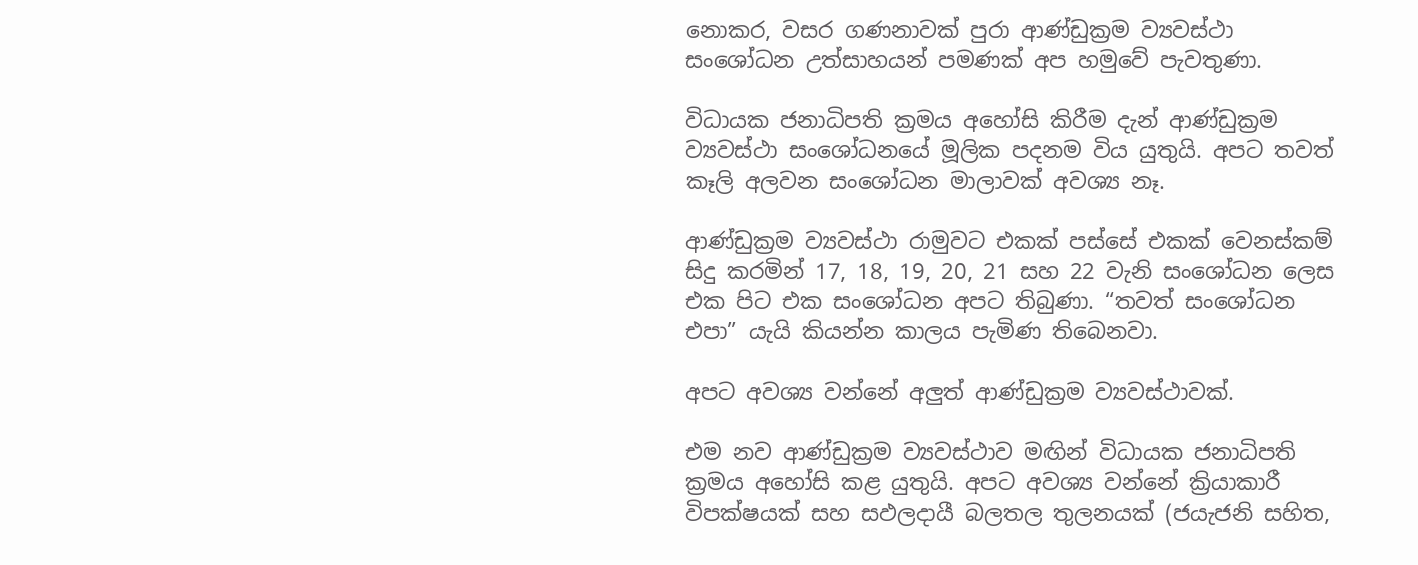නොකර, වසර ගණනාවක් පුරා ආණ්ඩුක්‍රම ව්‍යවස්ථා සංශෝධන උත්සාහයන් පමණක් අප හමුවේ පැවතුණා.

විධායක ජනාධිපති ක්‍රමය අහෝසි කිරීම දැන් ආණ්ඩුක්‍රම ව්‍යවස්ථා සංශෝධනයේ මූලික පදනම විය යුතුයි. අපට තවත් කෑලි අලවන සංශෝධන මාලාවක් අවශ්‍ය නෑ.

ආණ්ඩුක්‍රම ව්‍යවස්ථා රාමුවට එකක් පස්සේ එකක් වෙනස්කම් සිදු කරමින් 17, 18, 19, 20, 21 සහ 22 වැනි සංශෝධන ලෙස එක පිට එක සංශෝධන අපට තිබුණා. “තවත් සංශෝධන එපා” යැයි කියන්න කාලය පැමිණ තිබෙනවා.

අපට අවශ්‍ය වන්නේ අලුත් ආණ්ඩුක්‍රම ව්‍යවස්ථාවක්.

එම නව ආණ්ඩුක්‍රම ව්‍යවස්ථාව මඟින් විධායක ජනාධිපති ක්‍රමය අහෝසි කළ යුතුයි. අපට අවශ්‍ය වන්නේ ක්‍රියාකාරී විපක්ෂයක් සහ සඵලදායී බලතල තුලනයක් (ජයැජනි සහිත,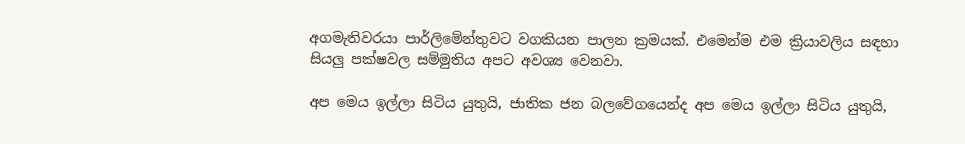අගමැතිවරයා පාර්ලිමේන්තුවට වගකියන පාලන ක්‍රමයක්. එමෙන්ම එම ක්‍රියාවලිය සඳහා සියලු‍ පක්ෂවල සම්මුතිය අපට අවශ්‍ය වෙනවා.

අප මෙය ඉල්ලා සිටිය යුතුයි, ජාතික ජන බලවේගයෙන්ද අප මෙය ඉල්ලා සිටිය යුතුයි,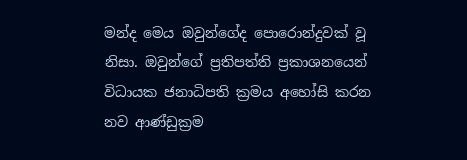මන්ද මෙය ඔවුන්ගේද පොරොන්දුවක් වූ නිසා. ඔවුන්ගේ ප්‍රතිපත්ති ප්‍රකාශනයෙන් විධායක ජනාධිපති ක්‍රමය අහෝසි කරන නව ආණ්ඩුක්‍රම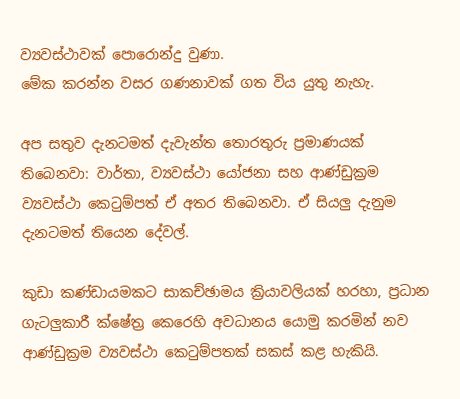ව්‍යවස්ථාවක් පොරොන්දු වුණා.
මේක කරන්න වසර ගණනාවක් ගත විය යුතු නැහැ.

අප සතුව දැනටමත් දැවැන්ත තොරතුරු ප්‍රමාණයක් තිබෙනවා: වාර්තා, ව්‍යවස්ථා යෝජනා සහ ආණ්ඩුක්‍රම ව්‍යවස්ථා කෙටුම්පත් ඒ අතර තිබෙනවා. ඒ සියලු‍ දැනුම දැනටමත් තියෙන දේවල්.

කුඩා කණ්ඩායමකට සාකච්ඡාමය ක්‍රියාවලියක් හරහා, ප්‍රධාන ගැටලු‍කාරී ක්ෂේත්‍ර කෙරෙහි අවධානය යොමු කරමින් නව ආණ්ඩුක්‍රම ව්‍යවස්ථා කෙටුම්පතක් සකස් කළ හැකියි.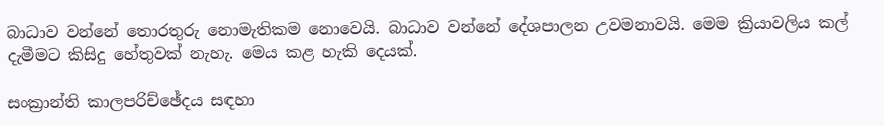බාධාව වන්නේ තොරතුරු නොමැතිකම නොවෙයි. බාධාව වන්නේ දේශපාලන උවමනාවයි. මෙම ක්‍රියාවලිය කල් දැමීමට කිසිදු හේතුවක් නැහැ. මෙය කළ හැකි දෙයක්.

සංක්‍රාන්ති කාලපරිච්ඡේදය සඳහා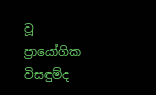වූ ප්‍රායෝගික විසඳුම්ද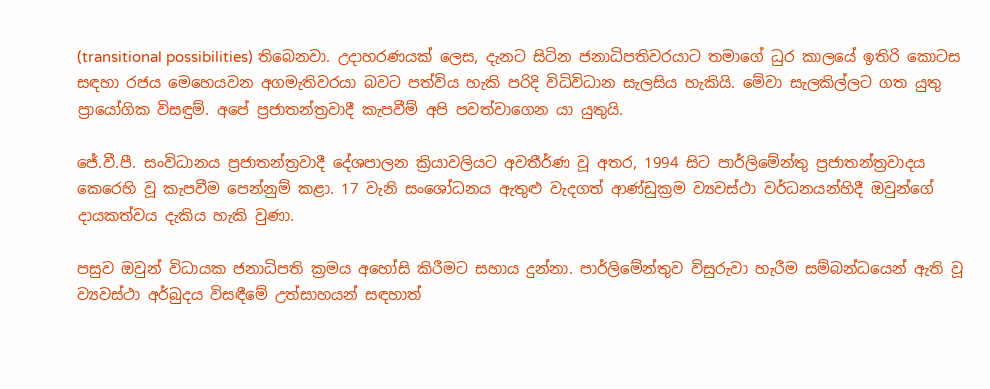(transitional possibilities) තිබෙනවා. උදාහරණයක් ලෙස, දැනට සිටින ජනාධිපතිවරයාට තමාගේ ධුර කාලයේ ඉතිරි කොටස සඳහා රජය මෙහෙයවන අගමැතිවරයා බවට පත්විය හැකි පරිදි විධිවිධාන සැලසිය හැකියි. මේවා සැලකිල්ලට ගත යුතු ප්‍රායෝගික විසඳුම්. අපේ ප්‍රජාතන්ත්‍රවාදී කැපවීම් අපි පවත්වාගෙන යා යුතුයි.

ජේ.වී.පී. සංවිධානය ප්‍රජාතන්ත්‍රවාදී දේශපාලන ක්‍රියාවලියට අවතීර්ණ වූ අතර, 1994 සිට පාර්ලිමේන්තු ප්‍රජාතන්ත්‍රවාදය කෙරෙහි වූ කැපවීම පෙන්නුම් කළා. 17 වැනි සංශෝධනය ඇතුළු වැදගත් ආණ්ඩුක්‍රම ව්‍යවස්ථා වර්ධනයන්හිදී ඔවුන්ගේ දායකත්වය දැකිය හැකි වුණා.

පසුව ඔවුන් විධායක ජනාධිපති ක්‍රමය අහෝසි කිරීමට සහාය දුන්නා. පාර්ලිමේන්තුව විසුරුවා හැරීම සම්බන්ධයෙන් ඇති වූ ව්‍යවස්ථා අර්බුදය විසඳීමේ උත්සාහයන් සඳහාත්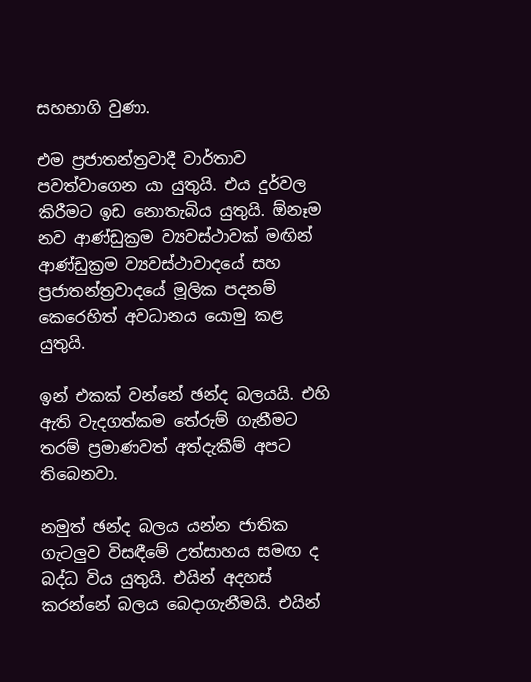සහභාගි වුණා.

එම ප්‍රජාතන්ත්‍රවාදී වාර්තාව පවත්වාගෙන යා යුතුයි. එය දුර්වල කිරීමට ඉඩ නොතැබිය යුතුයි. ඕනෑම නව ආණ්ඩුක්‍රම ව්‍යවස්ථාවක් මඟින් ආණ්ඩුක්‍රම ව්‍යවස්ථාවාදයේ සහ ප්‍රජාතන්ත්‍රවාදයේ මූලික පදනම් කෙරෙහිත් අවධානය යොමු කළ යුතුයි.

ඉන් එකක් වන්නේ ඡන්ද බලයයි. එහි ඇති වැදගත්කම තේරුම් ගැනීමට තරම් ප්‍රමාණවත් අත්දැකීම් අපට තිබෙනවා.

නමුත් ඡන්ද බලය යන්න ජාතික ගැටලු‍ව විසඳීමේ උත්සාහය සමඟ ද බද්ධ විය යුතුයි. එයින් අදහස් කරන්නේ බලය බෙදාගැනීමයි. එයින්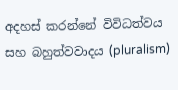අදහස් කරන්නේ විවිධත්වය සහ බහුත්වවාදය (pluralism)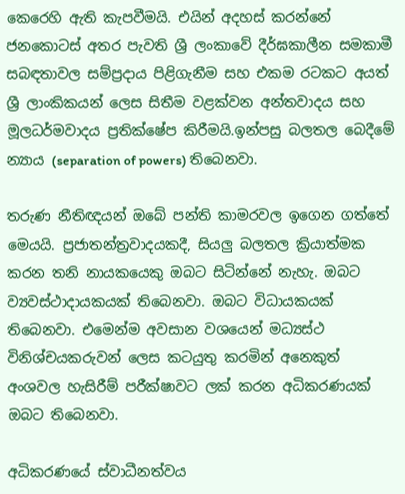කෙරෙහි ඇති කැපවීමයි. එයින් අදහස් කරන්නේ ජනකොටස් අතර පැවති ශ්‍රී ලංකාවේ දීර්ඝකාලීන සමකාමී සබඳතාවල සම්ප්‍රදාය පිළිගැනීම සහ එකම රටකට අයත් ශ්‍රී ලාංකිකයන් ලෙස සිතීම වළක්වන අන්තවාදය සහ මූලධර්මවාදය ප්‍රතික්ෂේප කිරීමයි.ඉන්පසු බලතල බෙදීමේ න්‍යාය (separation of powers) තිබෙනවා.

තරුණ නීතිඥයන් ඔබේ පන්ති කාමරවල ඉගෙන ගත්තේ මෙයයි. ප්‍රජාතන්ත්‍රවාදයකදී, සියලු‍ බලතල ක්‍රියාත්මක කරන තනි නායකයෙකු ඔබට සිටින්නේ නැහැ. ඔබට ව්‍යවස්ථාදායකයක් තිබෙනවා. ඔබට විධායකයක් තිබෙනවා. එමෙන්ම අවසාන වශයෙන් මධ්‍යස්ථ විනිශ්චයකරුවන් ලෙස කටයුතු කරමින් අනෙකුත් අංශවල හැසිරීම් පරීක්ෂාවට ලක් කරන අධිකරණයක් ඔබට තිබෙනවා.

අධිකරණයේ ස්වාධීනත්වය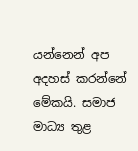යන්නෙන් අප අදහස් කරන්නේ මේකයි. සමාජ මාධ්‍ය තුළ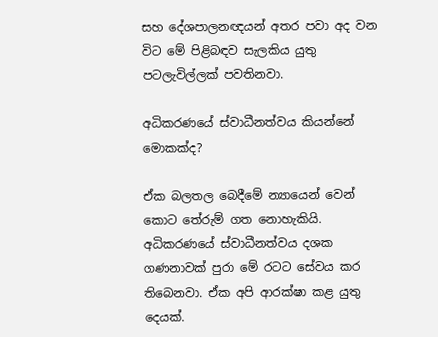සහ දේශපාලනඥයන් අතර පවා අද වන විට මේ පිළිබඳව සැලකිය යුතු පටලැවිල්ලක් පවතිනවා.

අධිකරණයේ ස්වාධීනත්වය කියන්නේ මොකක්ද?

ඒක බලතල බෙදීමේ න්‍යායෙන් වෙන් කොට තේරුම් ගත නොහැකියි.
අධිකරණයේ ස්වාධීනත්වය දශක ගණනාවක් පුරා මේ රටට සේවය කර තිබෙනවා. ඒක අපි ආරක්ෂා කළ යුතු දෙයක්.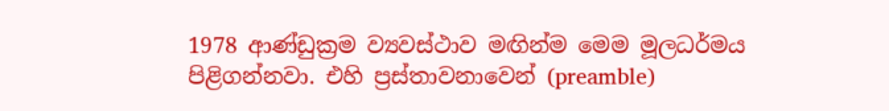1978 ආණ්ඩුක්‍රම ව්‍යවස්ථාව මඟින්ම මෙම මූලධර්මය පිළිගන්නවා. එහි ප්‍රස්තාවනාවෙන් (preamble)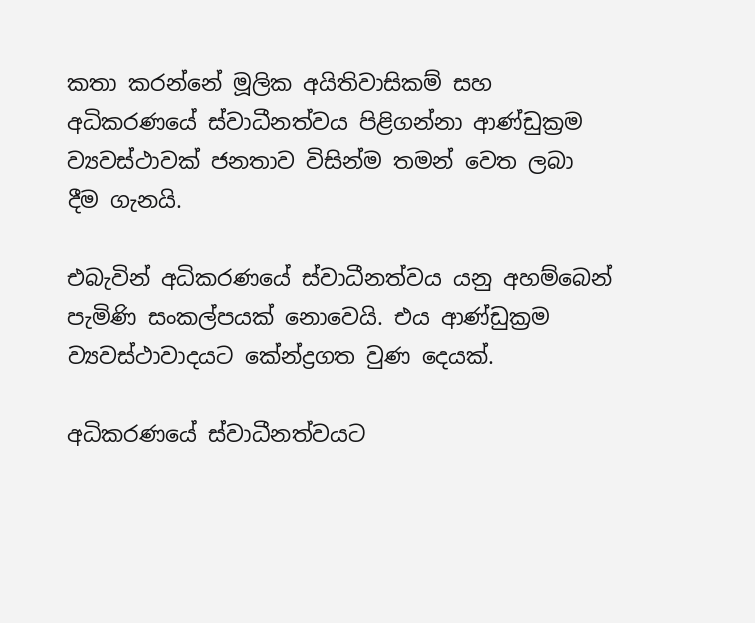කතා කරන්නේ මූලික අයිතිවාසිකම් සහ අධිකරණයේ ස්වාධීනත්වය පිළිගන්නා ආණ්ඩුක්‍රම ව්‍යවස්ථාවක් ජනතාව විසින්ම තමන් වෙත ලබා දීම ගැනයි.

එබැවින් අධිකරණයේ ස්වාධීනත්වය යනු අහම්බෙන් පැමිණි සංකල්පයක් නොවෙයි. එය ආණ්ඩුක්‍රම ව්‍යවස්ථාවාදයට කේන්ද්‍රගත වුණ දෙයක්.

අධිකරණයේ ස්වාධීනත්වයට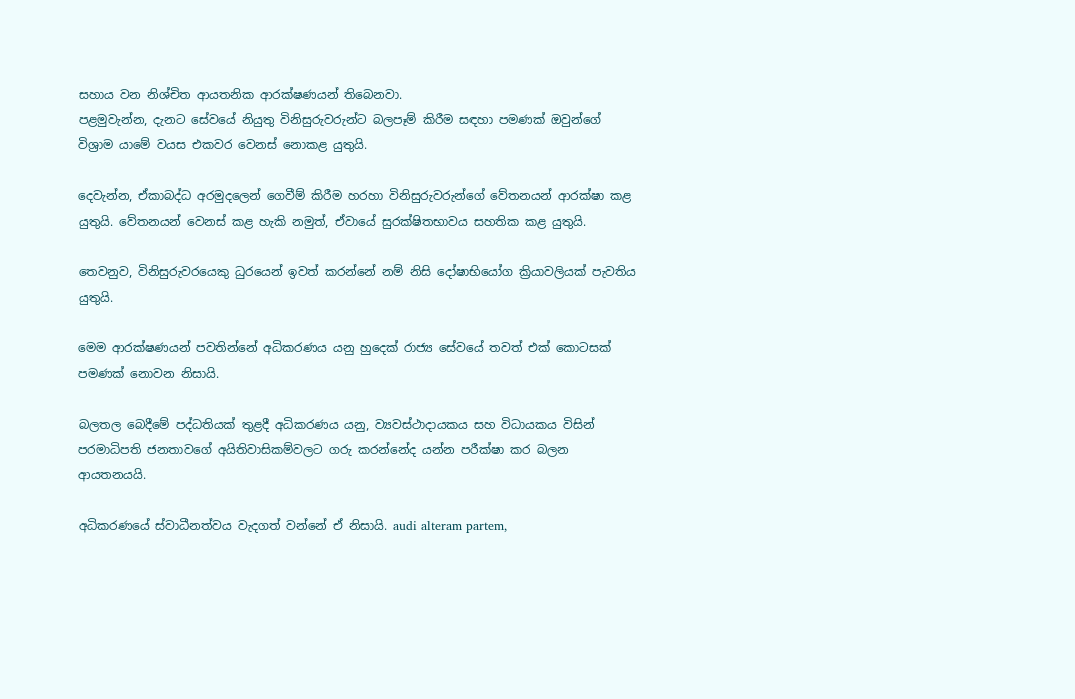සහාය වන නිශ්චිත ආයතනික ආරක්ෂණයන් තිබෙනවා.
පළමුවැන්න, දැනට සේවයේ නියුතු විනිසුරුවරුන්ට බලපෑම් කිරීම සඳහා පමණක් ඔවුන්ගේ විශ්‍රාම යාමේ වයස එකවර වෙනස් නොකළ යුතුයි.

දෙවැන්න, ඒකාබද්ධ අරමුදලෙන් ගෙවීම් කිරීම හරහා විනිසුරුවරුන්ගේ වේතනයන් ආරක්ෂා කළ යුතුයි. වේතනයන් වෙනස් කළ හැකි නමුත්, ඒවායේ සුරක්ෂිතභාවය සහතික කළ යුතුයි.

තෙවනුව, විනිසුරුවරයෙකු ධුරයෙන් ඉවත් කරන්නේ නම් නිසි දෝෂාභියෝග ක්‍රියාවලියක් පැවතිය යුතුයි.

මෙම ආරක්ෂණයන් පවතින්නේ අධිකරණය යනු හුදෙක් රාජ්‍ය සේවයේ තවත් එක් කොටසක් පමණක් නොවන නිසායි.

බලතල බෙදීමේ පද්ධතියක් තුළදී අධිකරණය යනු, ව්‍යවස්ථාදායකය සහ විධායකය විසින් පරමාධිපති ජනතාවගේ අයිතිවාසිකම්වලට ගරු කරන්නේද යන්න පරීක්ෂා කර බලන ආයතනයයි.

අධිකරණයේ ස්වාධීනත්වය වැදගත් වන්නේ ඒ නිසායි. audi alteram partem,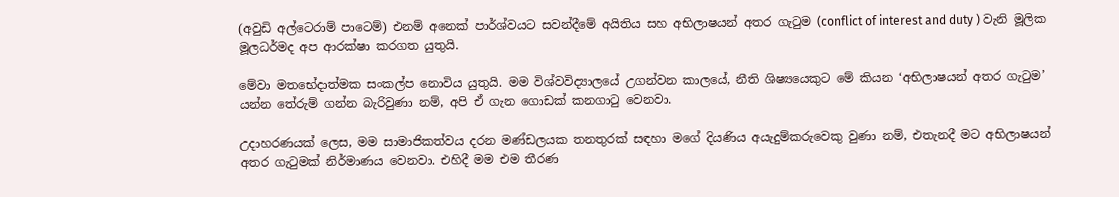(අවුඩි අල්ටෙරාම් පාටෙම්) එනම් අනෙක් පාර්ශ්වයට සවන්දීමේ අයිතිය සහ අභිලාෂයන් අතර ගැටුම (conflict of interest and duty ) වැනි මූලික මූලධර්මද අප ආරක්ෂා කරගත යුතුයි.

මේවා මතභේදාත්මක සංකල්ප නොවිය යුතුයි. මම විශ්වවිද්‍යාලයේ උගන්වන කාලයේ, නීති ශිෂ්‍යයෙකුට මේ කියන ‘අභිලාෂයන් අතර ගැටුම’ යන්න තේරුම් ගන්න බැරිවුණා නම්, අපි ඒ ගැන ගොඩක් කනගාටු වෙනවා.

උදාහරණයක් ලෙස, මම සාමාජිකත්වය දරන මණ්ඩලයක තනතුරක් සඳහා මගේ දියණිය අයැදුම්කරුවෙකු වුණා නම්, එතැනදී මට අභිලාෂයන් අතර ගැටුමක් නිර්මාණය වෙනවා. එහිදී මම එම තීරණ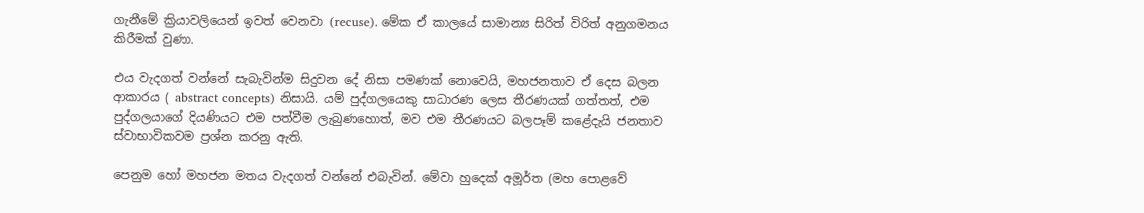ගැනීමේ ක්‍රියාවලියෙන් ඉවත් වෙනවා (recuse). මේක ඒ කාලයේ සාමාන්‍ය සිරිත් විරිත් අනුගමනය කිරීමක් වුණා.

එය වැදගත් වන්නේ සැබැවින්ම සිදුවන දේ නිසා පමණක් නොවෙයි, මහජනතාව ඒ දෙස බලන ආකාරය ( abstract concepts) නිසායි. යම් පුද්ගලයෙකු සාධාරණ ලෙස තීරණයක් ගත්තත්, එම පුද්ගලයාගේ දියණියට එම පත්වීම ලැබුණහොත්, මව එම තීරණයට බලපෑම් කළේදැයි ජනතාව ස්වාභාවිකවම ප්‍රශ්න කරනු ඇති.

පෙනුම හෝ මහජන මතය වැදගත් වන්නේ එබැවින්. මේවා හුදෙක් අමූර්ත (මහ පොළවේ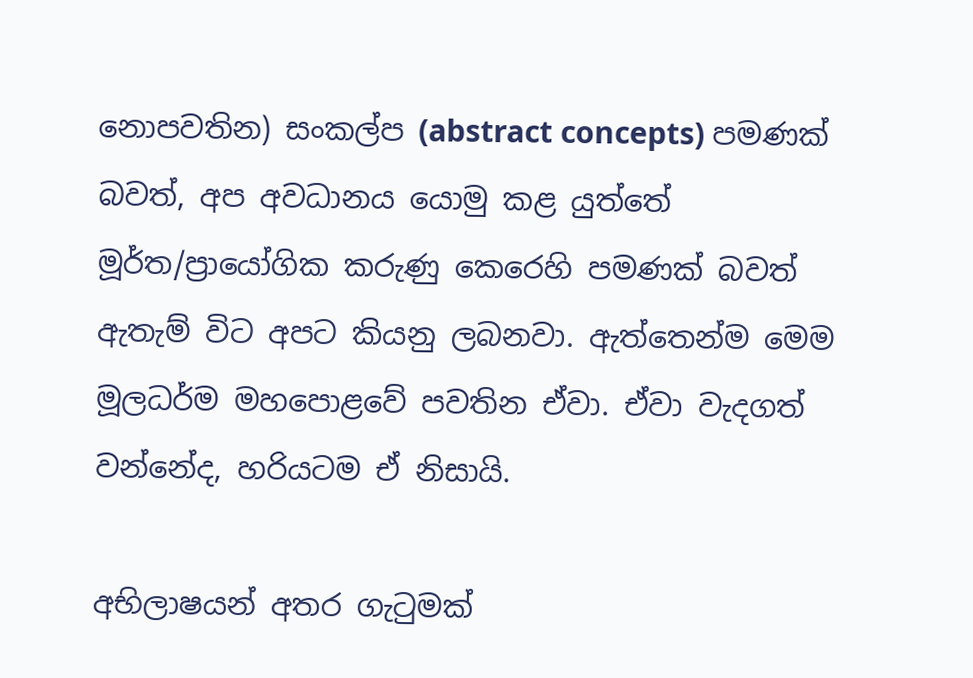නොපවතින) සංකල්ප (abstract concepts) පමණක් බවත්, අප අවධානය යොමු කළ යුත්තේ මූර්ත/ප්‍රායෝගික කරුණු කෙරෙහි පමණක් බවත් ඇතැම් විට අපට කියනු ලබනවා. ඇත්තෙන්ම මෙම මූලධර්ම මහපොළවේ පවතින ඒවා. ඒවා වැදගත් වන්නේද, හරියටම ඒ නිසායි.

අභිලාෂයන් අතර ගැටුමක්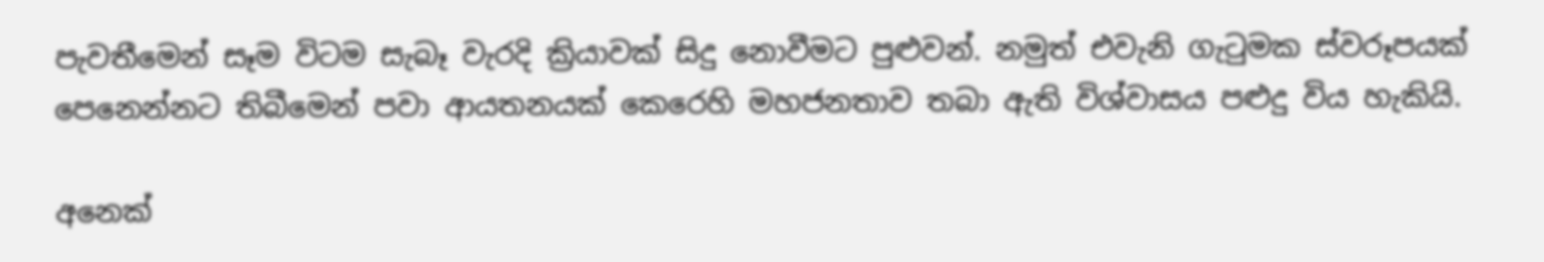පැවතීමෙන් සෑම විටම සැබෑ වැරදි ක්‍රියාවක් සිදු නොවීමට පුළුවන්. නමුත් එවැනි ගැටුමක ස්වරූපයක් පෙනෙන්නට තිබීමෙන් පවා ආයතනයක් කෙරෙහි මහජනතාව තබා ඇති විශ්වාසය පළුදු විය හැකියි.

අනෙක්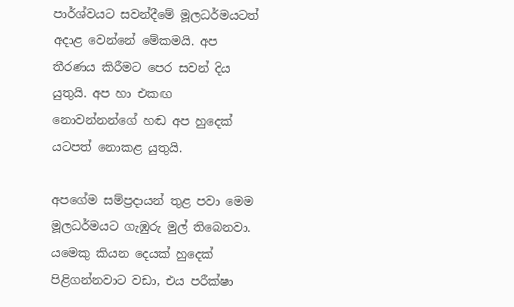පාර්ශ්වයට සවන්දීමේ මූලධර්මයටත් අදාළ වෙන්නේ මේකමයි. අප තීරණය කිරීමට පෙර සවන් දිය යුතුයි. අප හා එකඟ නොවන්නන්ගේ හඬ අප හුදෙක් යටපත් නොකළ යුතුයි.

අපගේම සම්ප්‍රදායන් තුළ පවා මෙම මූලධර්මයට ගැඹුරු මුල් තිබෙනවා. යමෙකු කියන දෙයක් හුදෙක් පිළිගන්නවාට වඩා, එය පරීක්ෂා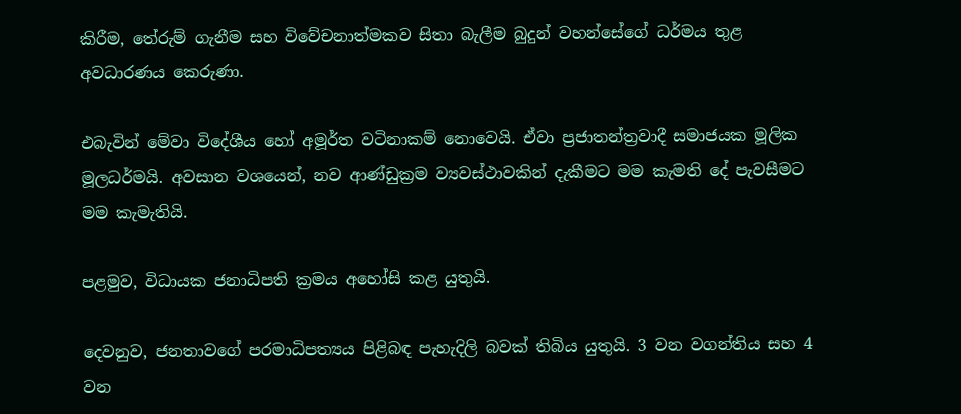කිරීම, තේරුම් ගැනීම සහ විවේචනාත්මකව සිතා බැලීම බුදුන් වහන්සේගේ ධර්මය තුළ අවධාරණය කෙරුණා.

එබැවින් මේවා විදේශීය හෝ අමූර්ත වටිනාකම් නොවෙයි. ඒවා ප්‍රජාතන්ත්‍රවාදී සමාජයක මූලික මූලධර්මයි. අවසාන වශයෙන්, නව ආණ්ඩුක්‍රම ව්‍යවස්ථාවකින් දැකීමට මම කැමති දේ පැවසීමට මම කැමැතියි.

පළමුව, විධායක ජනාධිපති ක්‍රමය අහෝසි කළ යුතුයි.

දෙවනුව, ජනතාවගේ පරමාධිපත්‍යය පිළිබඳ පැහැදිලි බවක් තිබිය යුතුයි. 3 වන වගන්තිය සහ 4 වන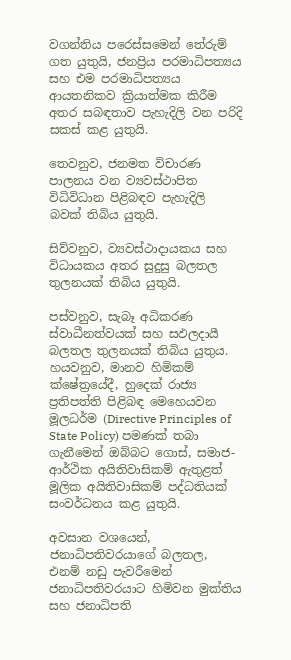වගන්තිය පරෙස්සමෙන් තේරුම් ගත යුතුයි, ජනප්‍රිය පරමාධිපත්‍යය සහ එම පරමාධිපත්‍යය ආයතනිකව ක්‍රියාත්මක කිරීම අතර සබඳතාව පැහැදිලි වන පරිදි සකස් කළ යුතුයි.

තෙවනුව, ජනමත විචාරණ පාලනය වන ව්‍යවස්ථාපිත විධිවිධාන පිළිබඳව පැහැදිලි බවක් තිබිය යුතුයි.

සිව්වනුව, ව්‍යවස්ථාදායකය සහ විධායකය අතර සුදුසු බලතල තුලනයක් තිබිය යුතුයි.

පස්වනුව, සැබෑ අධිකරණ ස්වාධීනත්වයක් සහ සඵලදායී බලතල තුලනයක් තිබිය යුතුය.
හයවනුව, මානව හිමිකම් ක්ෂේත්‍රයේදී, හුදෙක් රාජ්‍ය ප්‍රතිපත්ති පිළිබඳ මෙහෙයවන මූලධර්ම (Directive Principles of State Policy) පමණක් තබා ගැනීමෙන් ඔබ්බට ගොස්, සමාජ-ආර්ථික අයිතිවාසිකම් ඇතුළත් මූලික අයිතිවාසිකම් පද්ධතියක් සංවර්ධනය කළ යුතුයි.

අවසාන වශයෙන්, ජනාධිපතිවරයාගේ බලතල, එනම් නඩු පැවරීමෙන් ජනාධිපතිවරයාට හිමිවන මුක්තිය සහ ජනාධිපති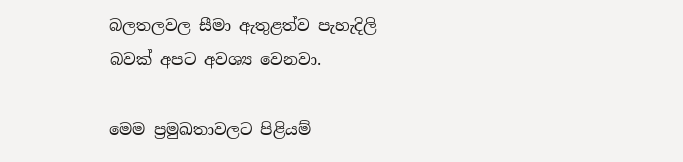බලතලවල සීමා ඇතුළත්ව පැහැදිලි බවක් අපට අවශ්‍ය වෙනවා.

මෙම ප්‍රමුඛතාවලට පිළියම්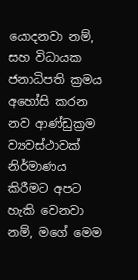යොදනවා නම්, සහ විධායක ජනාධිපති ක්‍රමය අහෝසි කරන නව ආණ්ඩුක්‍රම ව්‍යවස්ථාවක් නිර්මාණය කිරීමට අපට හැකි වෙනවා නම්, මගේ මෙම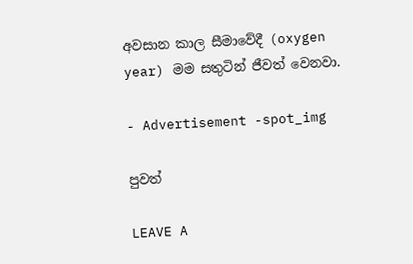අවසාන කාල සීමාවේදී (oxygen year) මම සතුටින් ජීවත් වෙනවා.

- Advertisement -spot_img

පුවත්

LEAVE A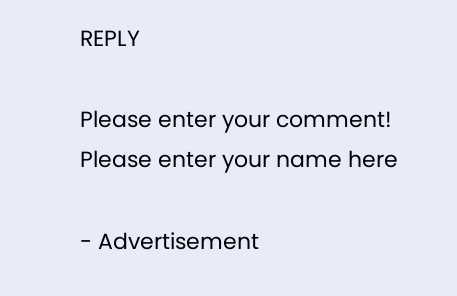REPLY

Please enter your comment!
Please enter your name here

- Advertisement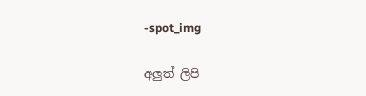-spot_img

අලුත් ලිපි